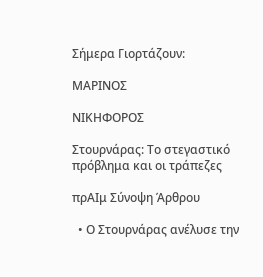Σήμερα Γιορτάζουν:

ΜΑΡΙΝΟΣ

ΝΙΚΗΦΟΡΟΣ

Στουρνάρας: Το στεγαστικό πρόβλημα και οι τράπεζες

πρΑΙμ Σύνοψη Άρθρου

  • Ο Στουρνάρας ανέλυσε την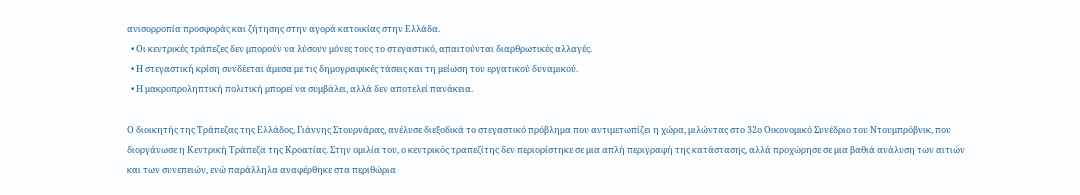ανισορροπία προσφοράς και ζήτησης στην αγορά κατοικίας στην Ελλάδα.
  • Οι κεντρικές τράπεζες δεν μπορούν να λύσουν μόνες τους το στεγαστικό, απαιτούνται διαρθρωτικές αλλαγές.
  • Η στεγαστική κρίση συνδέεται άμεσα με τις δημογραφικές τάσεις και τη μείωση του εργατικού δυναμικού.
  • Η μακροπροληπτική πολιτική μπορεί να συμβάλει, αλλά δεν αποτελεί πανάκεια.

Ο διοικητής της Τράπεζας της Ελλάδος, Γιάννης Στουρνάρας, ανέλυσε διεξοδικά το στεγαστικό πρόβλημα που αντιμετωπίζει η χώρα, μιλώντας στο 32ο Οικονομικό Συνέδριο του Ντουμπρόβνικ, που διοργάνωσε η Κεντρική Τράπεζα της Κροατίας. Στην ομιλία του, ο κεντρικός τραπεζίτης δεν περιορίστηκε σε μια απλή περιγραφή της κατάστασης, αλλά προχώρησε σε μια βαθιά ανάλυση των αιτιών και των συνεπειών, ενώ παράλληλα αναφέρθηκε στα περιθώρια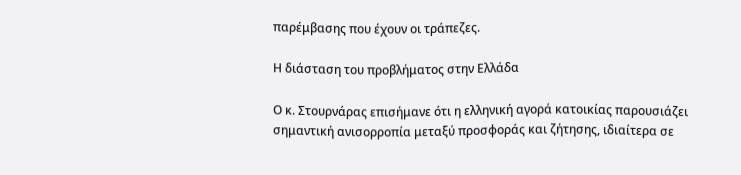παρέμβασης που έχουν οι τράπεζες.

Η διάσταση του προβλήματος στην Ελλάδα

Ο κ. Στουρνάρας επισήμανε ότι η ελληνική αγορά κατοικίας παρουσιάζει σημαντική ανισορροπία μεταξύ προσφοράς και ζήτησης, ιδιαίτερα σε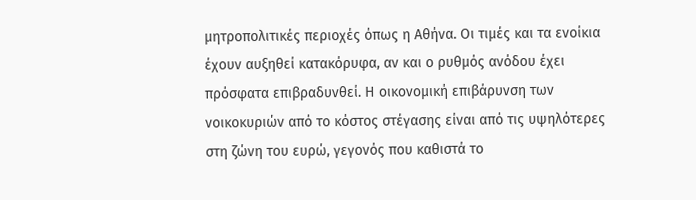μητροπολιτικές περιοχές όπως η Αθήνα. Οι τιμές και τα ενοίκια έχουν αυξηθεί κατακόρυφα, αν και ο ρυθμός ανόδου έχει πρόσφατα επιβραδυνθεί. Η οικονομική επιβάρυνση των νοικοκυριών από το κόστος στέγασης είναι από τις υψηλότερες στη ζώνη του ευρώ, γεγονός που καθιστά το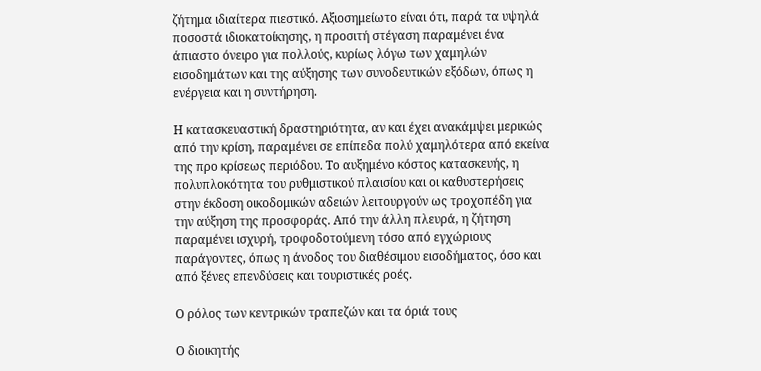ζήτημα ιδιαίτερα πιεστικό. Αξιοσημείωτο είναι ότι, παρά τα υψηλά ποσοστά ιδιοκατοίκησης, η προσιτή στέγαση παραμένει ένα άπιαστο όνειρο για πολλούς, κυρίως λόγω των χαμηλών εισοδημάτων και της αύξησης των συνοδευτικών εξόδων, όπως η ενέργεια και η συντήρηση.

Η κατασκευαστική δραστηριότητα, αν και έχει ανακάμψει μερικώς από την κρίση, παραμένει σε επίπεδα πολύ χαμηλότερα από εκείνα της προ κρίσεως περιόδου. Το αυξημένο κόστος κατασκευής, η πολυπλοκότητα του ρυθμιστικού πλαισίου και οι καθυστερήσεις στην έκδοση οικοδομικών αδειών λειτουργούν ως τροχοπέδη για την αύξηση της προσφοράς. Από την άλλη πλευρά, η ζήτηση παραμένει ισχυρή, τροφοδοτούμενη τόσο από εγχώριους παράγοντες, όπως η άνοδος του διαθέσιμου εισοδήματος, όσο και από ξένες επενδύσεις και τουριστικές ροές.

Ο ρόλος των κεντρικών τραπεζών και τα όριά τους

Ο διοικητής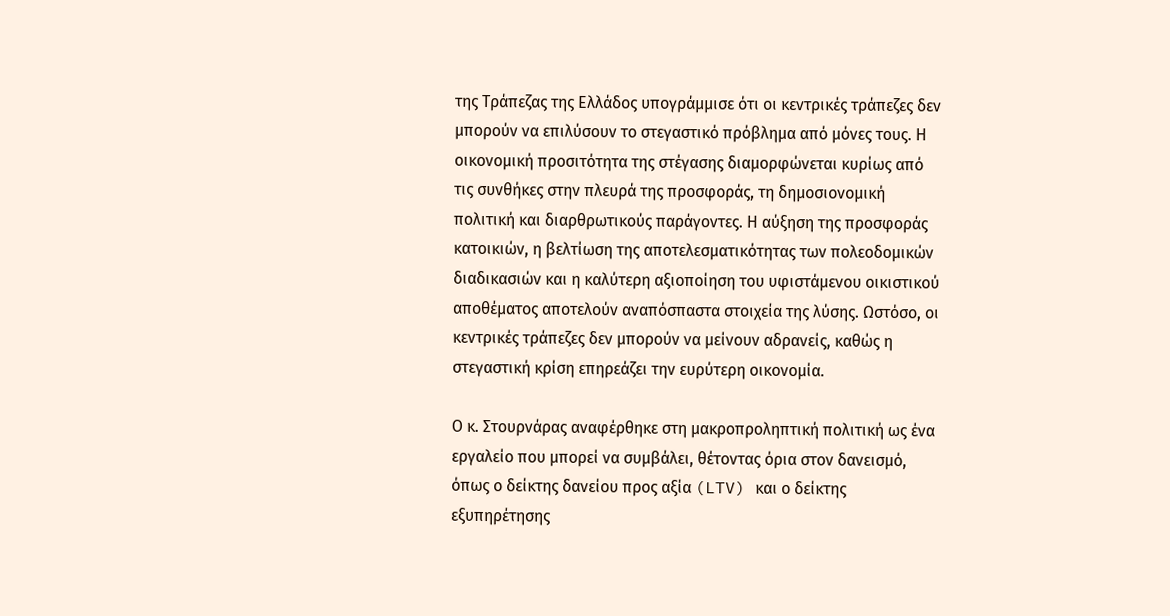της Τράπεζας της Ελλάδος υπογράμμισε ότι οι κεντρικές τράπεζες δεν μπορούν να επιλύσουν το στεγαστικό πρόβλημα από μόνες τους. Η οικονομική προσιτότητα της στέγασης διαμορφώνεται κυρίως από τις συνθήκες στην πλευρά της προσφοράς, τη δημοσιονομική πολιτική και διαρθρωτικούς παράγοντες. Η αύξηση της προσφοράς κατοικιών, η βελτίωση της αποτελεσματικότητας των πολεοδομικών διαδικασιών και η καλύτερη αξιοποίηση του υφιστάμενου οικιστικού αποθέματος αποτελούν αναπόσπαστα στοιχεία της λύσης. Ωστόσο, οι κεντρικές τράπεζες δεν μπορούν να μείνουν αδρανείς, καθώς η στεγαστική κρίση επηρεάζει την ευρύτερη οικονομία.

Ο κ. Στουρνάρας αναφέρθηκε στη μακροπροληπτική πολιτική ως ένα εργαλείο που μπορεί να συμβάλει, θέτοντας όρια στον δανεισμό, όπως ο δείκτης δανείου προς αξία (LTV) και ο δείκτης εξυπηρέτησης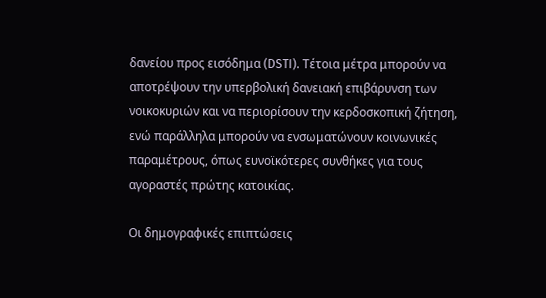δανείου προς εισόδημα (DSTI). Τέτοια μέτρα μπορούν να αποτρέψουν την υπερβολική δανειακή επιβάρυνση των νοικοκυριών και να περιορίσουν την κερδοσκοπική ζήτηση, ενώ παράλληλα μπορούν να ενσωματώνουν κοινωνικές παραμέτρους, όπως ευνοϊκότερες συνθήκες για τους αγοραστές πρώτης κατοικίας.

Οι δημογραφικές επιπτώσεις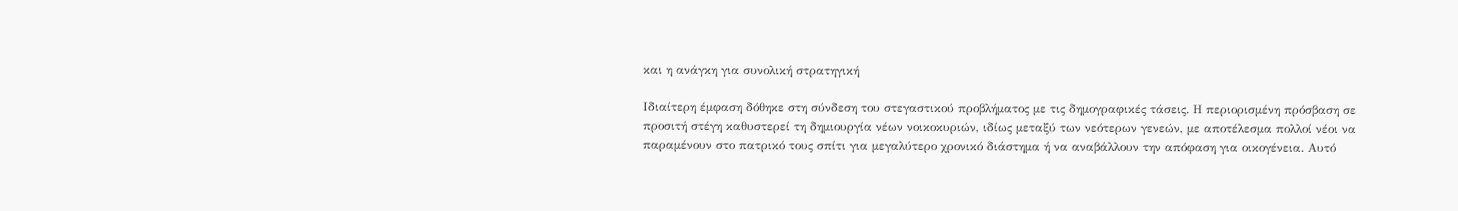και η ανάγκη για συνολική στρατηγική

Ιδιαίτερη έμφαση δόθηκε στη σύνδεση του στεγαστικού προβλήματος με τις δημογραφικές τάσεις. Η περιορισμένη πρόσβαση σε προσιτή στέγη καθυστερεί τη δημιουργία νέων νοικοκυριών, ιδίως μεταξύ των νεότερων γενεών, με αποτέλεσμα πολλοί νέοι να παραμένουν στο πατρικό τους σπίτι για μεγαλύτερο χρονικό διάστημα ή να αναβάλλουν την απόφαση για οικογένεια. Αυτό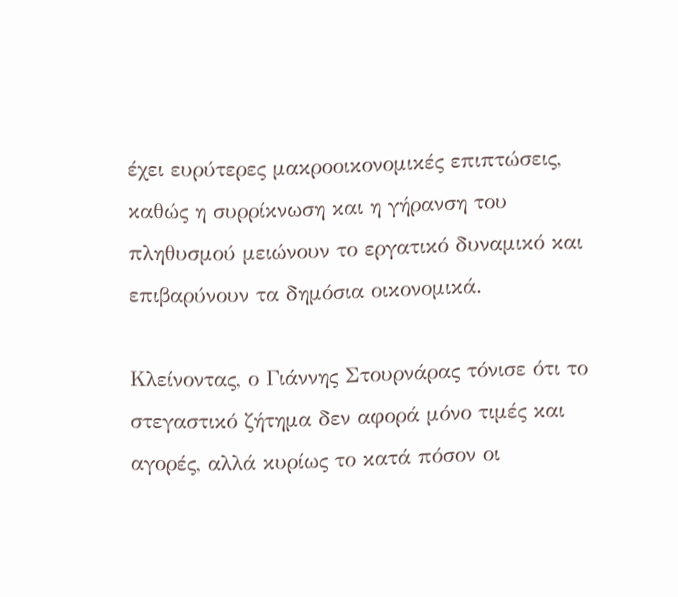έχει ευρύτερες μακροοικονομικές επιπτώσεις, καθώς η συρρίκνωση και η γήρανση του πληθυσμού μειώνουν το εργατικό δυναμικό και επιβαρύνουν τα δημόσια οικονομικά.

Κλείνοντας, ο Γιάννης Στουρνάρας τόνισε ότι το στεγαστικό ζήτημα δεν αφορά μόνο τιμές και αγορές, αλλά κυρίως το κατά πόσον οι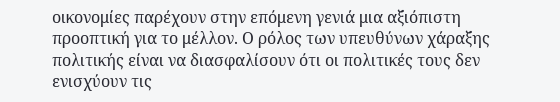οικονομίες παρέχουν στην επόμενη γενιά μια αξιόπιστη προοπτική για το μέλλον. Ο ρόλος των υπευθύνων χάραξης πολιτικής είναι να διασφαλίσουν ότι οι πολιτικές τους δεν ενισχύουν τις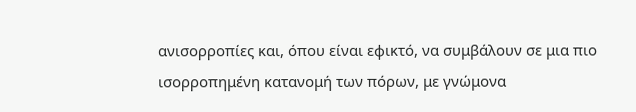ανισορροπίες και, όπου είναι εφικτό, να συμβάλουν σε μια πιο ισορροπημένη κατανομή των πόρων, με γνώμονα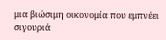μια βιώσιμη οικονομία που εμπνέει σιγουριά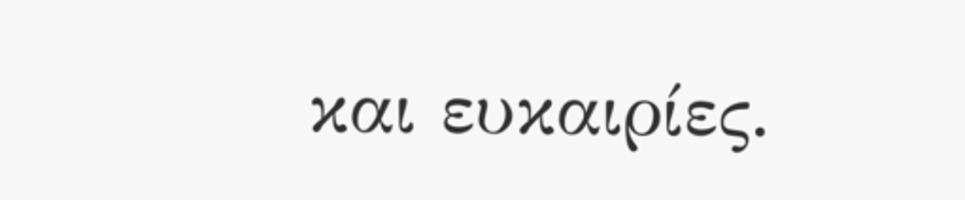και ευκαιρίες.